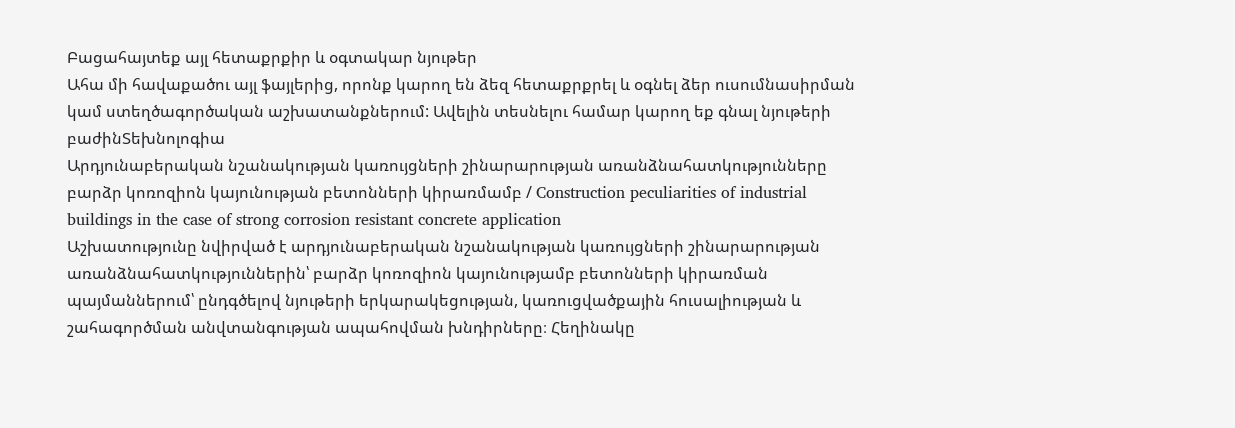Բացահայտեք այլ հետաքրքիր և օգտակար նյութեր
Ահա մի հավաքածու այլ ֆայլերից, որոնք կարող են ձեզ հետաքրքրել և օգնել ձեր ուսումնասիրման կամ ստեղծագործական աշխատանքներում: Ավելին տեսնելու համար կարող եք գնալ նյութերի բաժինՏեխնոլոգիա
Արդյունաբերական նշանակության կառույցների շինարարության առանձնահատկությունները բարձր կոռոզիոն կայունության բետոնների կիրառմամբ / Construction peculiarities of industrial buildings in the case of strong corrosion resistant concrete application
Աշխատությունը նվիրված է արդյունաբերական նշանակության կառույցների շինարարության առանձնահատկություններին՝ բարձր կոռոզիոն կայունությամբ բետոնների կիրառման պայմաններում՝ ընդգծելով նյութերի երկարակեցության, կառուցվածքային հուսալիության և շահագործման անվտանգության ապահովման խնդիրները։ Հեղինակը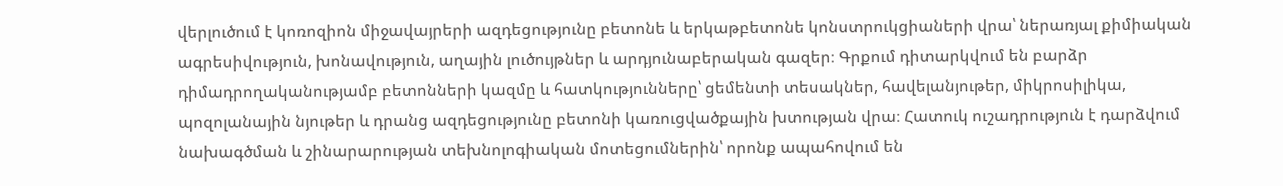վերլուծում է կոռոզիոն միջավայրերի ազդեցությունը բետոնե և երկաթբետոնե կոնստրուկցիաների վրա՝ ներառյալ քիմիական ագրեսիվություն, խոնավություն, աղային լուծույթներ և արդյունաբերական գազեր։ Գրքում դիտարկվում են բարձր դիմադրողականությամբ բետոնների կազմը և հատկությունները՝ ցեմենտի տեսակներ, հավելանյութեր, միկրոսիլիկա, պոզոլանային նյութեր և դրանց ազդեցությունը բետոնի կառուցվածքային խտության վրա։ Հատուկ ուշադրություն է դարձվում նախագծման և շինարարության տեխնոլոգիական մոտեցումներին՝ որոնք ապահովում են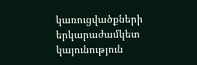կառուցվածքների երկարաժամկետ կայունություն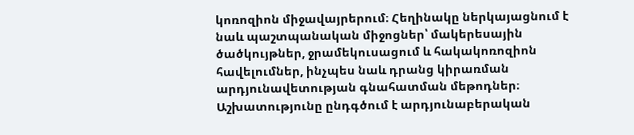կոռոզիոն միջավայրերում։ Հեղինակը ներկայացնում է նաև պաշտպանական միջոցներ՝ մակերեսային ծածկույթներ, ջրամեկուսացում և հակակոռոզիոն հավելումներ, ինչպես նաև դրանց կիրառման արդյունավետության գնահատման մեթոդներ։ Աշխատությունը ընդգծում է արդյունաբերական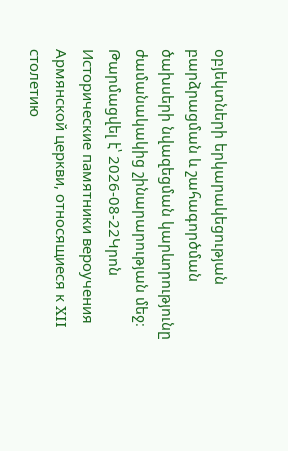օբյեկտների երկարակեցության բարձրացման և շահագործման ծախսերի նվազեցման կարևորությունը ժամանակակից շինարարության մեջ։
Թարմացվել է՝ 2026-08-22Կրոն
Исторические памятники вероучения Армянской церкви, относящиеся к XII столетию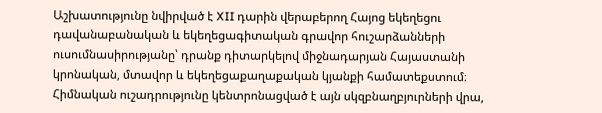Աշխատությունը նվիրված է XII դարին վերաբերող Հայոց եկեղեցու դավանաբանական և եկեղեցագիտական գրավոր հուշարձանների ուսումնասիրությանը՝ դրանք դիտարկելով միջնադարյան Հայաստանի կրոնական, մտավոր և եկեղեցաքաղաքական կյանքի համատեքստում։ Հիմնական ուշադրությունը կենտրոնացված է այն սկզբնաղբյուրների վրա,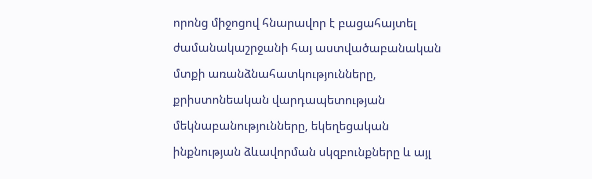որոնց միջոցով հնարավոր է բացահայտել ժամանակաշրջանի հայ աստվածաբանական մտքի առանձնահատկությունները, քրիստոնեական վարդապետության մեկնաբանությունները, եկեղեցական ինքնության ձևավորման սկզբունքները և այլ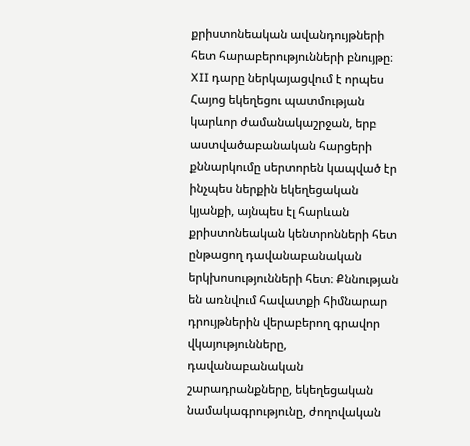քրիստոնեական ավանդույթների հետ հարաբերությունների բնույթը։ XII դարը ներկայացվում է որպես Հայոց եկեղեցու պատմության կարևոր ժամանակաշրջան, երբ աստվածաբանական հարցերի քննարկումը սերտորեն կապված էր ինչպես ներքին եկեղեցական կյանքի, այնպես էլ հարևան քրիստոնեական կենտրոնների հետ ընթացող դավանաբանական երկխոսությունների հետ։ Քննության են առնվում հավատքի հիմնարար դրույթներին վերաբերող գրավոր վկայությունները, դավանաբանական շարադրանքները, եկեղեցական նամակագրությունը, ժողովական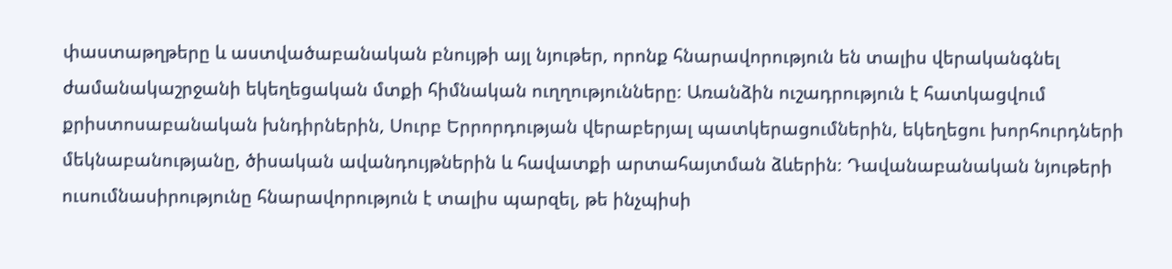փաստաթղթերը և աստվածաբանական բնույթի այլ նյութեր, որոնք հնարավորություն են տալիս վերականգնել ժամանակաշրջանի եկեղեցական մտքի հիմնական ուղղությունները։ Առանձին ուշադրություն է հատկացվում քրիստոսաբանական խնդիրներին, Սուրբ Երրորդության վերաբերյալ պատկերացումներին, եկեղեցու խորհուրդների մեկնաբանությանը, ծիսական ավանդույթներին և հավատքի արտահայտման ձևերին։ Դավանաբանական նյութերի ուսումնասիրությունը հնարավորություն է տալիս պարզել, թե ինչպիսի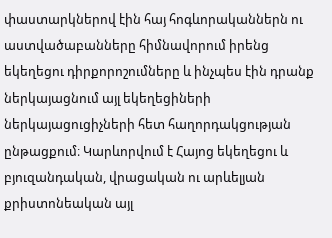փաստարկներով էին հայ հոգևորականներն ու աստվածաբանները հիմնավորում իրենց եկեղեցու դիրքորոշումները և ինչպես էին դրանք ներկայացնում այլ եկեղեցիների ներկայացուցիչների հետ հաղորդակցության ընթացքում։ Կարևորվում է Հայոց եկեղեցու և բյուզանդական, վրացական ու արևելյան քրիստոնեական այլ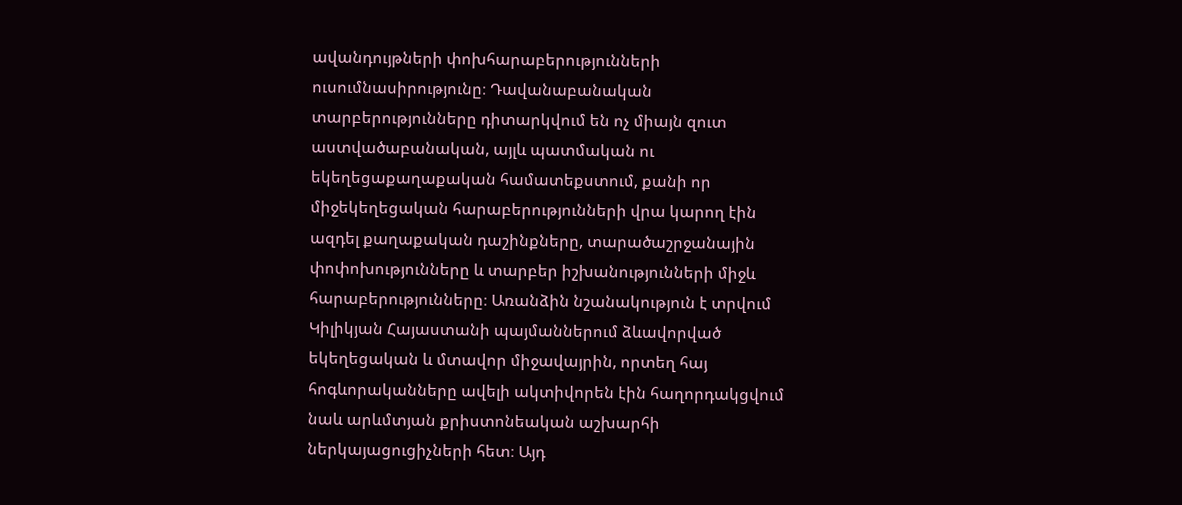ավանդույթների փոխհարաբերությունների ուսումնասիրությունը։ Դավանաբանական տարբերությունները դիտարկվում են ոչ միայն զուտ աստվածաբանական, այլև պատմական ու եկեղեցաքաղաքական համատեքստում, քանի որ միջեկեղեցական հարաբերությունների վրա կարող էին ազդել քաղաքական դաշինքները, տարածաշրջանային փոփոխությունները և տարբեր իշխանությունների միջև հարաբերությունները։ Առանձին նշանակություն է տրվում Կիլիկյան Հայաստանի պայմաններում ձևավորված եկեղեցական և մտավոր միջավայրին, որտեղ հայ հոգևորականները ավելի ակտիվորեն էին հաղորդակցվում նաև արևմտյան քրիստոնեական աշխարհի ներկայացուցիչների հետ։ Այդ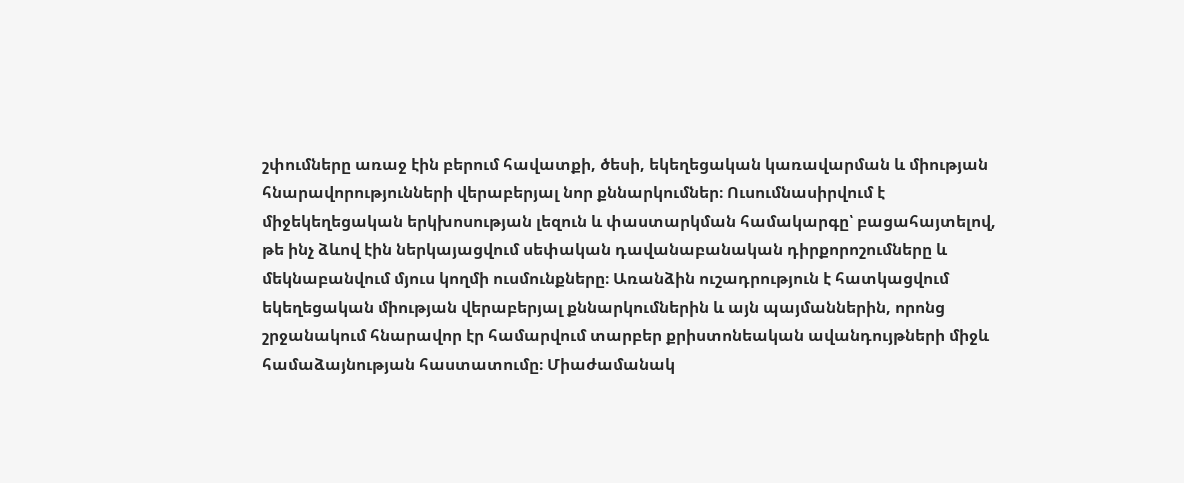շփումները առաջ էին բերում հավատքի, ծեսի, եկեղեցական կառավարման և միության հնարավորությունների վերաբերյալ նոր քննարկումներ։ Ուսումնասիրվում է միջեկեղեցական երկխոսության լեզուն և փաստարկման համակարգը՝ բացահայտելով, թե ինչ ձևով էին ներկայացվում սեփական դավանաբանական դիրքորոշումները և մեկնաբանվում մյուս կողմի ուսմունքները։ Առանձին ուշադրություն է հատկացվում եկեղեցական միության վերաբերյալ քննարկումներին և այն պայմաններին, որոնց շրջանակում հնարավոր էր համարվում տարբեր քրիստոնեական ավանդույթների միջև համաձայնության հաստատումը։ Միաժամանակ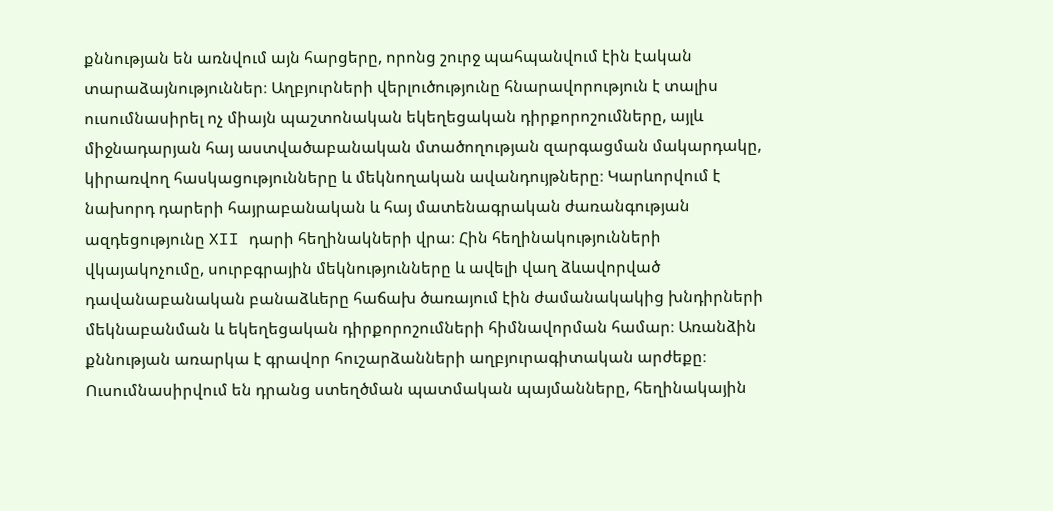քննության են առնվում այն հարցերը, որոնց շուրջ պահպանվում էին էական տարաձայնություններ։ Աղբյուրների վերլուծությունը հնարավորություն է տալիս ուսումնասիրել ոչ միայն պաշտոնական եկեղեցական դիրքորոշումները, այլև միջնադարյան հայ աստվածաբանական մտածողության զարգացման մակարդակը, կիրառվող հասկացությունները և մեկնողական ավանդույթները։ Կարևորվում է նախորդ դարերի հայրաբանական և հայ մատենագրական ժառանգության ազդեցությունը XII դարի հեղինակների վրա։ Հին հեղինակությունների վկայակոչումը, սուրբգրային մեկնությունները և ավելի վաղ ձևավորված դավանաբանական բանաձևերը հաճախ ծառայում էին ժամանակակից խնդիրների մեկնաբանման և եկեղեցական դիրքորոշումների հիմնավորման համար։ Առանձին քննության առարկա է գրավոր հուշարձանների աղբյուրագիտական արժեքը։ Ուսումնասիրվում են դրանց ստեղծման պատմական պայմանները, հեղինակային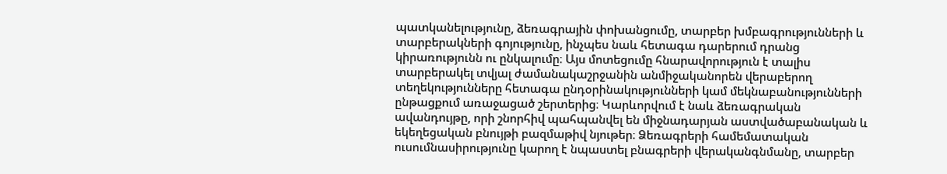պատկանելությունը, ձեռագրային փոխանցումը, տարբեր խմբագրությունների և տարբերակների գոյությունը, ինչպես նաև հետագա դարերում դրանց կիրառությունն ու ընկալումը։ Այս մոտեցումը հնարավորություն է տալիս տարբերակել տվյալ ժամանակաշրջանին անմիջականորեն վերաբերող տեղեկությունները հետագա ընդօրինակությունների կամ մեկնաբանությունների ընթացքում առաջացած շերտերից։ Կարևորվում է նաև ձեռագրական ավանդույթը, որի շնորհիվ պահպանվել են միջնադարյան աստվածաբանական և եկեղեցական բնույթի բազմաթիվ նյութեր։ Ձեռագրերի համեմատական ուսումնասիրությունը կարող է նպաստել բնագրերի վերականգնմանը, տարբեր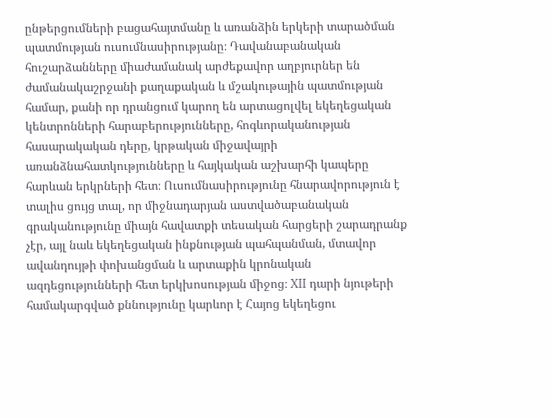ընթերցումների բացահայտմանը և առանձին երկերի տարածման պատմության ուսումնասիրությանը։ Դավանաբանական հուշարձանները միաժամանակ արժեքավոր աղբյուրներ են ժամանակաշրջանի քաղաքական և մշակութային պատմության համար, քանի որ դրանցում կարող են արտացոլվել եկեղեցական կենտրոնների հարաբերությունները, հոգևորականության հասարակական դերը, կրթական միջավայրի առանձնահատկությունները և հայկական աշխարհի կապերը հարևան երկրների հետ։ Ուսումնասիրությունը հնարավորություն է տալիս ցույց տալ, որ միջնադարյան աստվածաբանական գրականությունը միայն հավատքի տեսական հարցերի շարադրանք չէր, այլ նաև եկեղեցական ինքնության պահպանման, մտավոր ավանդույթի փոխանցման և արտաքին կրոնական ազդեցությունների հետ երկխոսության միջոց։ XII դարի նյութերի համակարգված քննությունը կարևոր է Հայոց եկեղեցու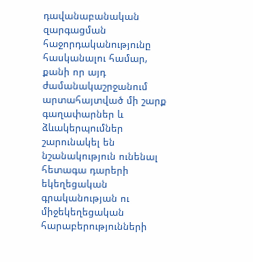դավանաբանական զարգացման հաջորդականությունը հասկանալու համար, քանի որ այդ ժամանակաշրջանում արտահայտված մի շարք գաղափարներ և ձևակերպումներ շարունակել են նշանակություն ունենալ հետագա դարերի եկեղեցական գրականության ու միջեկեղեցական հարաբերությունների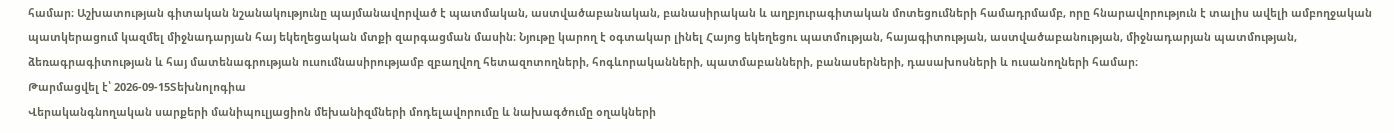համար։ Աշխատության գիտական նշանակությունը պայմանավորված է պատմական, աստվածաբանական, բանասիրական և աղբյուրագիտական մոտեցումների համադրմամբ, որը հնարավորություն է տալիս ավելի ամբողջական պատկերացում կազմել միջնադարյան հայ եկեղեցական մտքի զարգացման մասին։ Նյութը կարող է օգտակար լինել Հայոց եկեղեցու պատմության, հայագիտության, աստվածաբանության, միջնադարյան պատմության, ձեռագրագիտության և հայ մատենագրության ուսումնասիրությամբ զբաղվող հետազոտողների, հոգևորականների, պատմաբանների, բանասերների, դասախոսների և ուսանողների համար։
Թարմացվել է՝ 2026-09-15Տեխնոլոգիա
Վերականգնողական սարքերի մանիպուլյացիոն մեխանիզմների մոդելավորումը և նախագծումը օղակների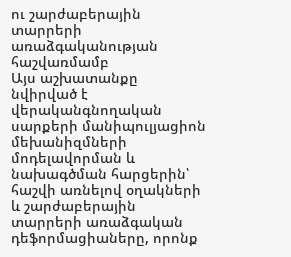ու շարժաբերային տարրերի առաձգականության հաշվառմամբ
Այս աշխատանքը նվիրված է վերականգնողական սարքերի մանիպուլյացիոն մեխանիզմների մոդելավորման և նախագծման հարցերին՝ հաշվի առնելով օղակների և շարժաբերային տարրերի առաձգական դեֆորմացիաները, որոնք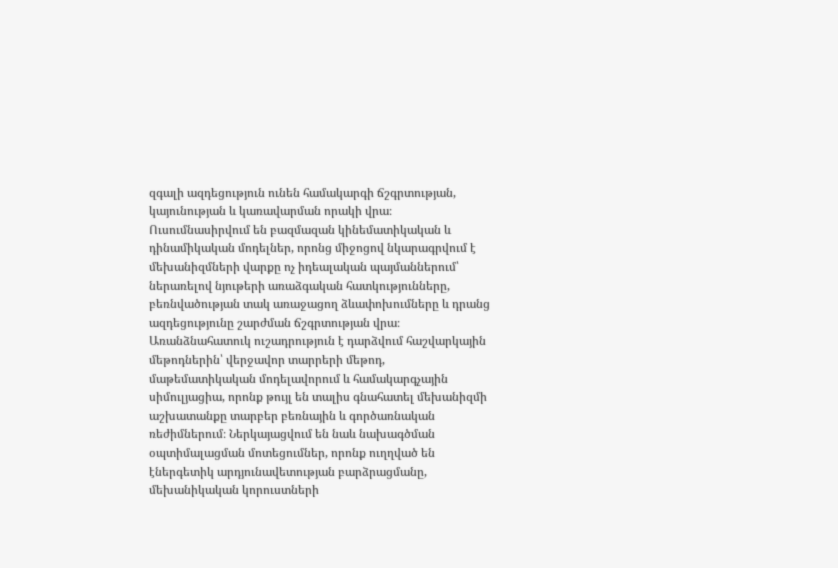զգալի ազդեցություն ունեն համակարգի ճշգրտության, կայունության և կառավարման որակի վրա։ Ուսումնասիրվում են բազմազան կինեմատիկական և դինամիկական մոդելներ, որոնց միջոցով նկարագրվում է մեխանիզմների վարքը ոչ իդեալական պայմաններում՝ ներառելով նյութերի առաձգական հատկությունները, բեռնվածության տակ առաջացող ձևափոխումները և դրանց ազդեցությունը շարժման ճշգրտության վրա։ Առանձնահատուկ ուշադրություն է դարձվում հաշվարկային մեթոդներին՝ վերջավոր տարրերի մեթոդ, մաթեմատիկական մոդելավորում և համակարգչային սիմուլյացիա, որոնք թույլ են տալիս գնահատել մեխանիզմի աշխատանքը տարբեր բեռնային և գործառնական ռեժիմներում։ Ներկայացվում են նաև նախագծման օպտիմալացման մոտեցումներ, որոնք ուղղված են էներգետիկ արդյունավետության բարձրացմանը, մեխանիկական կորուստների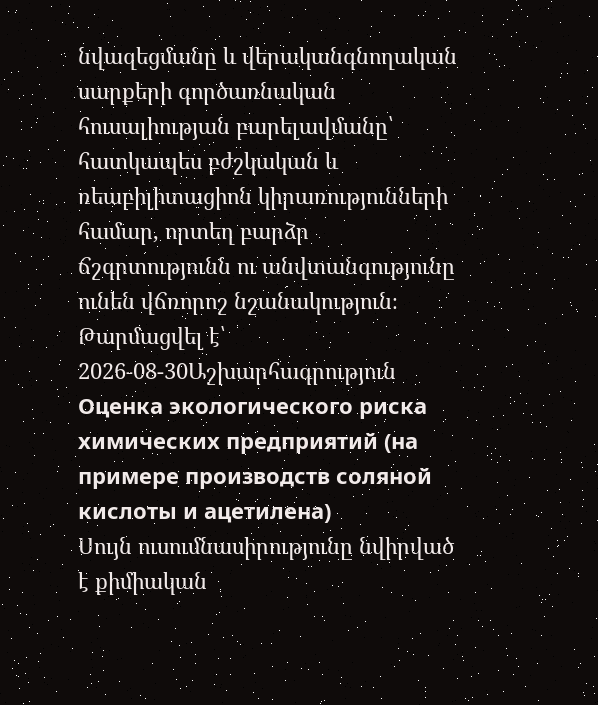նվազեցմանը և վերականգնողական սարքերի գործառնական հուսալիության բարելավմանը՝ հատկապես բժշկական և ռեաբիլիտացիոն կիրառությունների համար, որտեղ բարձր ճշգրտությունն ու անվտանգությունը ունեն վճռորոշ նշանակություն։
Թարմացվել է՝ 2026-08-30Աշխարհագրություն
Оценка экологического риска химических предприятий (на примере производств соляной кислоты и ацетилена)
Սույն ուսումնասիրությունը նվիրված է քիմիական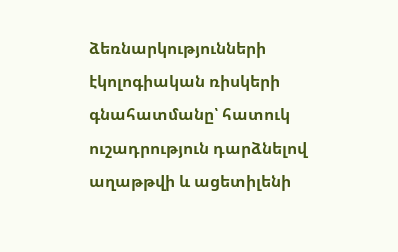ձեռնարկությունների էկոլոգիական ռիսկերի գնահատմանը՝ հատուկ ուշադրություն դարձնելով աղաթթվի և ացետիլենի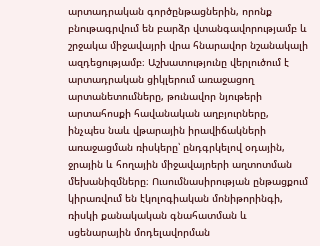արտադրական գործընթացներին, որոնք բնութագրվում են բարձր վտանգավորությամբ և շրջակա միջավայրի վրա հնարավոր նշանակալի ազդեցությամբ։ Աշխատությունը վերլուծում է արտադրական ցիկլերում առաջացող արտանետումները, թունավոր նյութերի արտահոսքի հավանական աղբյուրները, ինչպես նաև վթարային իրավիճակների առաջացման ռիսկերը՝ ընդգրկելով օդային, ջրային և հողային միջավայրերի աղտոտման մեխանիզմները։ Ուսումնասիրության ընթացքում կիրառվում են էկոլոգիական մոնիթորինգի, ռիսկի քանակական գնահատման և սցենարային մոդելավորման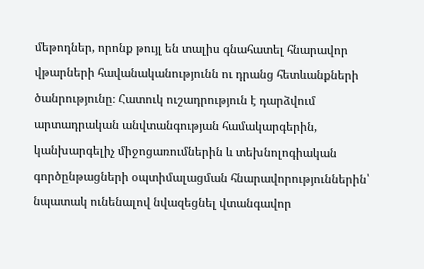մեթոդներ, որոնք թույլ են տալիս գնահատել հնարավոր վթարների հավանականությունն ու դրանց հետևանքների ծանրությունը։ Հատուկ ուշադրություն է դարձվում արտադրական անվտանգության համակարգերին, կանխարգելիչ միջոցառումներին և տեխնոլոգիական գործընթացների օպտիմալացման հնարավորություններին՝ նպատակ ունենալով նվազեցնել վտանգավոր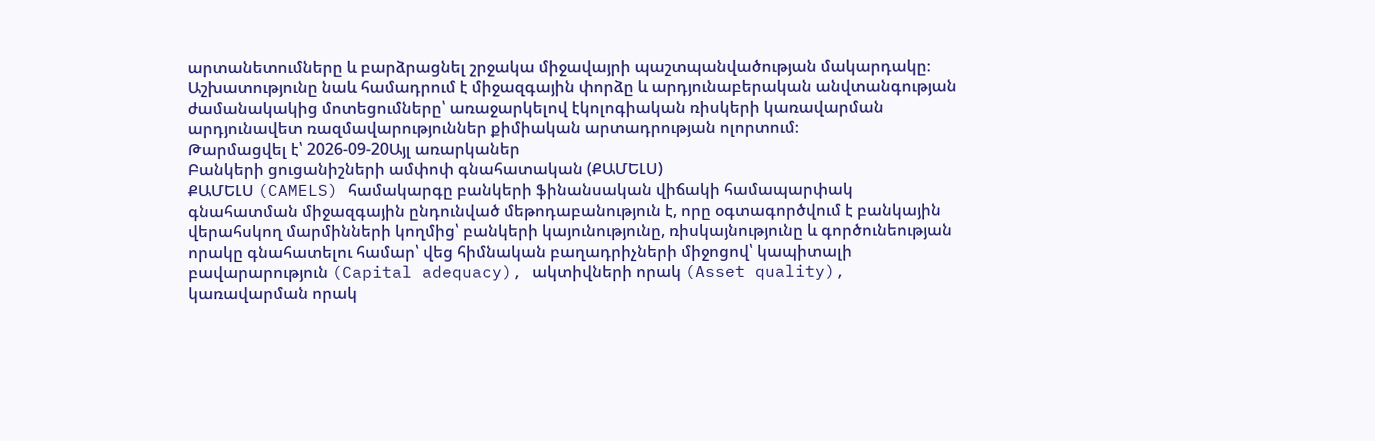արտանետումները և բարձրացնել շրջակա միջավայրի պաշտպանվածության մակարդակը։ Աշխատությունը նաև համադրում է միջազգային փորձը և արդյունաբերական անվտանգության ժամանակակից մոտեցումները՝ առաջարկելով էկոլոգիական ռիսկերի կառավարման արդյունավետ ռազմավարություններ քիմիական արտադրության ոլորտում։
Թարմացվել է՝ 2026-09-20Այլ առարկաներ
Բանկերի ցուցանիշների ամփոփ գնահատական (ՔԱՄԵԼՍ)
ՔԱՄԵԼՍ (CAMELS) համակարգը բանկերի ֆինանսական վիճակի համապարփակ գնահատման միջազգային ընդունված մեթոդաբանություն է, որը օգտագործվում է բանկային վերահսկող մարմինների կողմից՝ բանկերի կայունությունը, ռիսկայնությունը և գործունեության որակը գնահատելու համար՝ վեց հիմնական բաղադրիչների միջոցով՝ կապիտալի բավարարություն (Capital adequacy), ակտիվների որակ (Asset quality), կառավարման որակ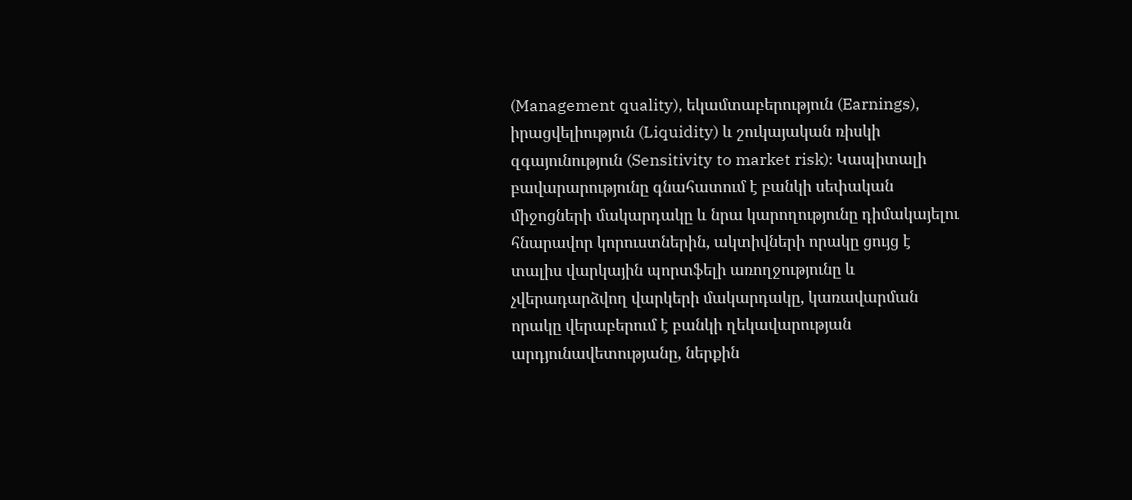(Management quality), եկամտաբերություն (Earnings), իրացվելիություն (Liquidity) և շուկայական ռիսկի զգայունություն (Sensitivity to market risk)։ Կապիտալի բավարարությունը գնահատում է բանկի սեփական միջոցների մակարդակը և նրա կարողությունը դիմակայելու հնարավոր կորուստներին, ակտիվների որակը ցույց է տալիս վարկային պորտֆելի առողջությունը և չվերադարձվող վարկերի մակարդակը, կառավարման որակը վերաբերում է բանկի ղեկավարության արդյունավետությանը, ներքին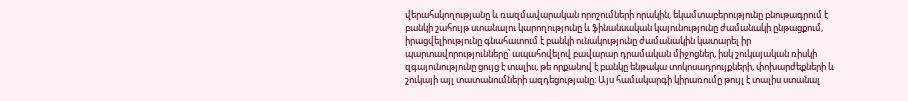վերահսկողությանը և ռազմավարական որոշումների որակին, եկամտաբերությունը բնութագրում է բանկի շահույթ ստանալու կարողությունը և ֆինանսական կայունությունը ժամանակի ընթացքում, իրացվելիությունը գնահատում է բանկի ունակությունը ժամանակին կատարել իր պարտավորությունները՝ ապահովելով բավարար դրամական միջոցներ, իսկ շուկայական ռիսկի զգայունությունը ցույց է տալիս, թե որքանով է բանկը ենթակա տոկոսադրույքների, փոխարժեքների և շուկայի այլ տատանումների ազդեցությանը։ Այս համակարգի կիրառումը թույլ է տալիս ստանալ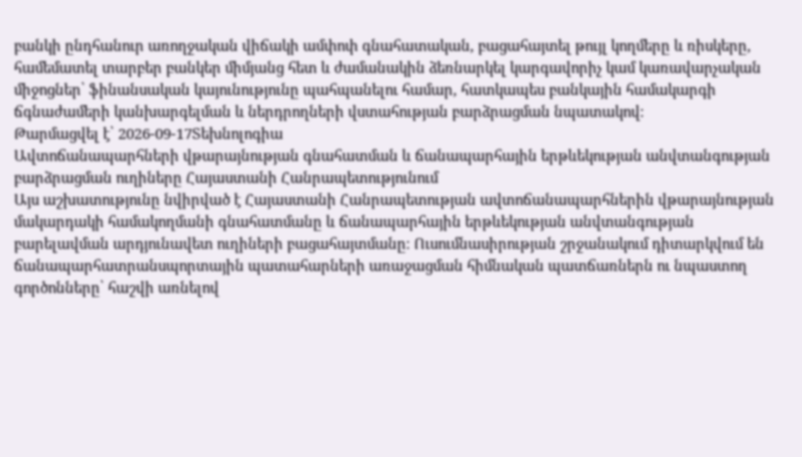բանկի ընդհանուր առողջական վիճակի ամփոփ գնահատական, բացահայտել թույլ կողմերը և ռիսկերը, համեմատել տարբեր բանկեր միմյանց հետ և ժամանակին ձեռնարկել կարգավորիչ կամ կառավարչական միջոցներ՝ ֆինանսական կայունությունը պահպանելու համար, հատկապես բանկային համակարգի ճգնաժամերի կանխարգելման և ներդրողների վստահության բարձրացման նպատակով։
Թարմացվել է՝ 2026-09-17Տեխնոլոգիա
Ավտոճանապարհների վթարայնության գնահատման և ճանապարհային երթևեկության անվտանգության բարձրացման ուղիները Հայաստանի Հանրապետությունում
Այս աշխատությունը նվիրված է Հայաստանի Հանրապետության ավտոճանապարհներին վթարայնության մակարդակի համակողմանի գնահատմանը և ճանապարհային երթևեկության անվտանգության բարելավման արդյունավետ ուղիների բացահայտմանը։ Ուսումնասիրության շրջանակում դիտարկվում են ճանապարհատրանսպորտային պատահարների առաջացման հիմնական պատճառներն ու նպաստող գործոնները՝ հաշվի առնելով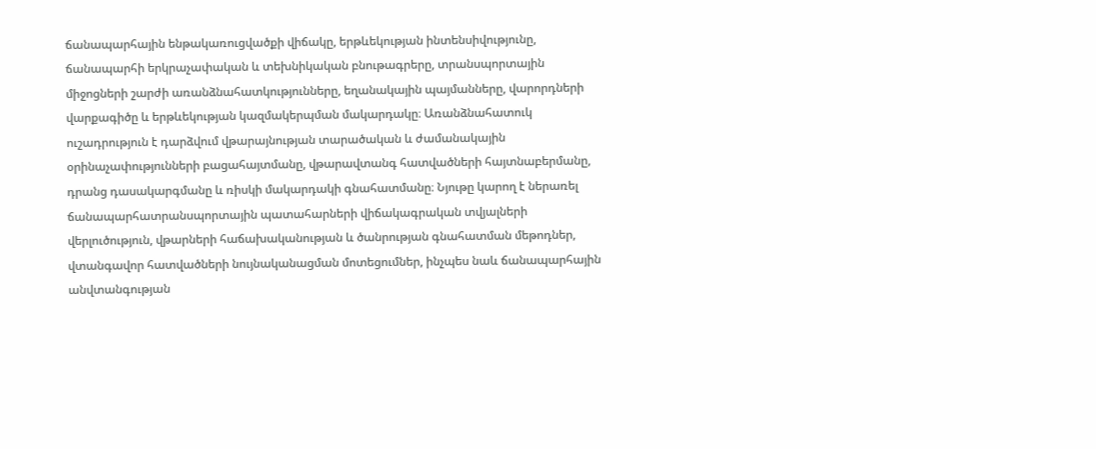ճանապարհային ենթակառուցվածքի վիճակը, երթևեկության ինտենսիվությունը, ճանապարհի երկրաչափական և տեխնիկական բնութագրերը, տրանսպորտային միջոցների շարժի առանձնահատկությունները, եղանակային պայմանները, վարորդների վարքագիծը և երթևեկության կազմակերպման մակարդակը։ Առանձնահատուկ ուշադրություն է դարձվում վթարայնության տարածական և ժամանակային օրինաչափությունների բացահայտմանը, վթարավտանգ հատվածների հայտնաբերմանը, դրանց դասակարգմանը և ռիսկի մակարդակի գնահատմանը։ Նյութը կարող է ներառել ճանապարհատրանսպորտային պատահարների վիճակագրական տվյալների վերլուծություն, վթարների հաճախականության և ծանրության գնահատման մեթոդներ, վտանգավոր հատվածների նույնականացման մոտեցումներ, ինչպես նաև ճանապարհային անվտանգության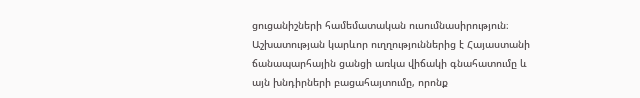ցուցանիշների համեմատական ուսումնասիրություն։ Աշխատության կարևոր ուղղություններից է Հայաստանի ճանապարհային ցանցի առկա վիճակի գնահատումը և այն խնդիրների բացահայտումը, որոնք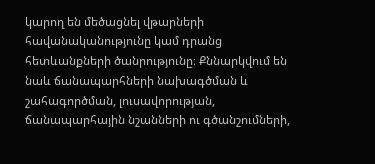կարող են մեծացնել վթարների հավանականությունը կամ դրանց հետևանքների ծանրությունը։ Քննարկվում են նաև ճանապարհների նախագծման և շահագործման, լուսավորության, ճանապարհային նշանների ու գծանշումների,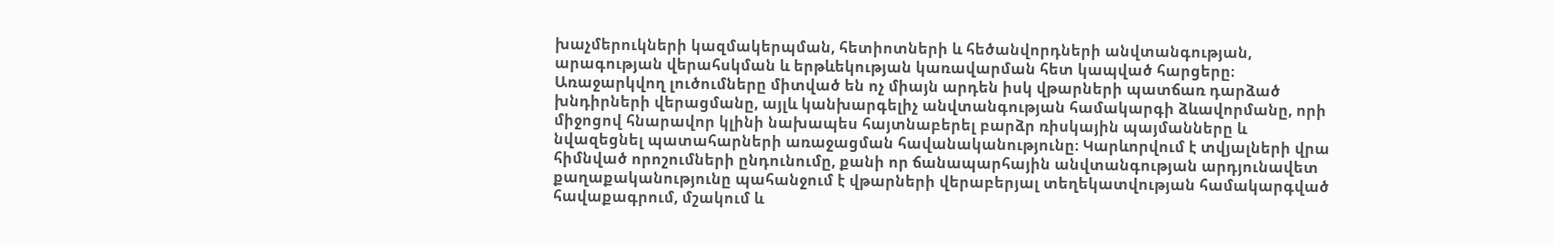խաչմերուկների կազմակերպման, հետիոտների և հեծանվորդների անվտանգության, արագության վերահսկման և երթևեկության կառավարման հետ կապված հարցերը։ Առաջարկվող լուծումները միտված են ոչ միայն արդեն իսկ վթարների պատճառ դարձած խնդիրների վերացմանը, այլև կանխարգելիչ անվտանգության համակարգի ձևավորմանը, որի միջոցով հնարավոր կլինի նախապես հայտնաբերել բարձր ռիսկային պայմանները և նվազեցնել պատահարների առաջացման հավանականությունը։ Կարևորվում է տվյալների վրա հիմնված որոշումների ընդունումը, քանի որ ճանապարհային անվտանգության արդյունավետ քաղաքականությունը պահանջում է վթարների վերաբերյալ տեղեկատվության համակարգված հավաքագրում, մշակում և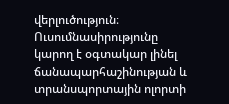վերլուծություն։ Ուսումնասիրությունը կարող է օգտակար լինել ճանապարհաշինության և տրանսպորտային ոլորտի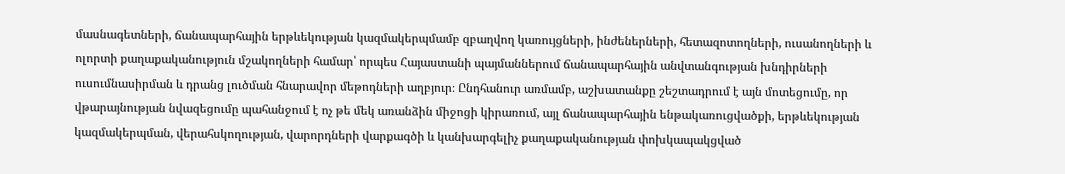մասնագետների, ճանապարհային երթևեկության կազմակերպմամբ զբաղվող կառույցների, ինժեներների, հետազոտողների, ուսանողների և ոլորտի քաղաքականություն մշակողների համար՝ որպես Հայաստանի պայմաններում ճանապարհային անվտանգության խնդիրների ուսումնասիրման և դրանց լուծման հնարավոր մեթոդների աղբյուր։ Ընդհանուր առմամբ, աշխատանքը շեշտադրում է այն մոտեցումը, որ վթարայնության նվազեցումը պահանջում է ոչ թե մեկ առանձին միջոցի կիրառում, այլ ճանապարհային ենթակառուցվածքի, երթևեկության կազմակերպման, վերահսկողության, վարորդների վարքագծի և կանխարգելիչ քաղաքականության փոխկապակցված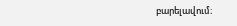բարելավում։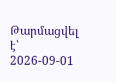Թարմացվել է՝ 2026-09-01